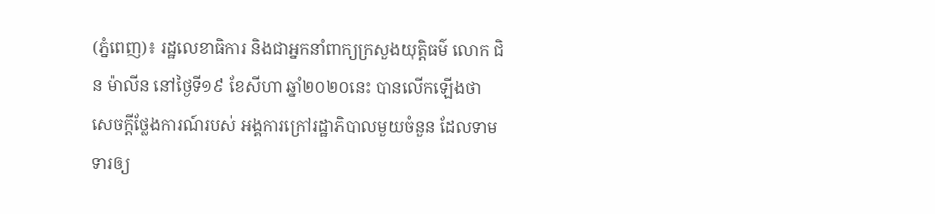(ភ្នំពេញ)៖ រដ្ឋលេខាធិការ និងជាអ្នកនាំពាក្យក្រសួងយុត្តិធម៌ លោក ជិន ម៉ាលីន នៅថ្ងៃទី១៩ ខែសីហា ឆ្នាំ២០២០នេះ បានលើកឡើងថា សេចក្តីថ្លែងការណ៍របស់ អង្គការក្រៅរដ្ឋាភិបាលមួយចំនួន ដែលទាមទារឲ្យ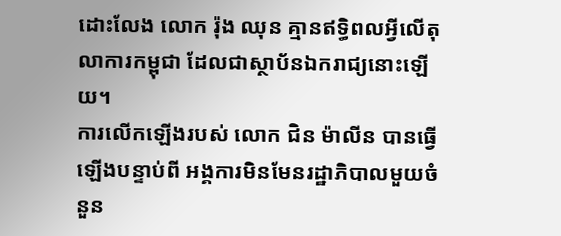ដោះលែង លោក រ៉ុង ឈុន គ្មានឥទ្ធិពលអ្វីលើតុលាការកម្ពុជា ដែលជាស្ថាប័នឯករាជ្យនោះឡើយ។
ការលើកឡើងរបស់ លោក ជិន ម៉ាលីន បានធ្វើឡើងបន្ទាប់ពី អង្គការមិនមែនរដ្ឋាភិបាលមួយចំនួន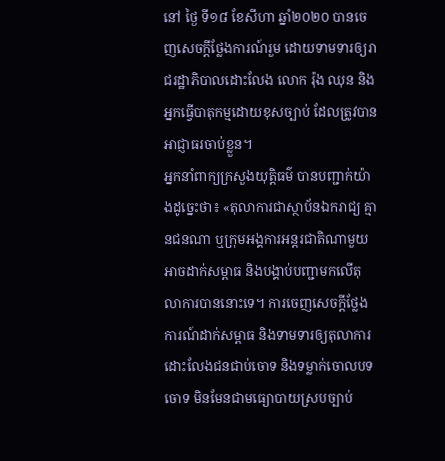នៅ ថ្ងៃ ទី១៨ ខែសីហា ឆ្នាំ២០២០ បានចេញសេចក្ដីថ្លែងការណ៍រួម ដោយទាមទារឲ្យរាជរដ្ឋាភិបាលដោះលែង លោក រ៉ុង ឈុន និងអ្នកធ្វើបាតុកម្មដោយខុសច្បាប់ ដែលត្រូវបានអាជ្ញាធរចាប់ខ្លួន។
អ្នកនាំពាក្យក្រសួងយុត្តិធម៌ បានបញ្ជាក់យ៉ាងដូច្នេះថា៖ «តុលាការជាស្ថាប័នឯករាជ្យ គ្មានជនណា ឬក្រុមអង្គការអន្តរជាតិណាមួយ អាចដាក់សម្ពាធ និងបង្គាប់បញ្ជាមកលើតុលាការបាននោះទេ។ ការចេញសេចក្តីថ្លែងការណ៍ដាក់សម្ពាធ និងទាមទារឲ្យតុលាការដោះលែងជនជាប់ចោទ និងទម្លាក់ចោលបទចោទ មិនមែនជាមធ្យោបាយស្របច្បាប់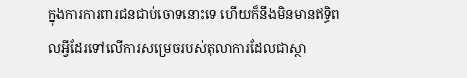ក្នុងការការពារជនជាប់ចោទនោះទេ ហើយក៏នឹងមិនមានឥទ្ធិពលអ្វីដែរទៅលើការសម្រេចរបស់តុលាការដែលជាស្ថា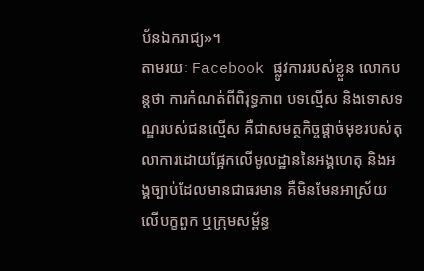ប័នឯករាជ្យ»។
តាមរយៈ Facebook ផ្លូវការរបស់ខ្លួន លោកបន្តថា ការកំណត់ពីពិរុទ្ធភាព បទល្មើស និងទោសទណ្ឌរបស់ជនល្មើស គឺជាសមត្ថកិច្ចផ្តាច់មុខរបស់តុលាការដោយផ្អែកលើមូលដ្ឋាននៃអង្គហេតុ និងអង្គច្បាប់ដែលមានជាធរមាន គឺមិនមែនអាស្រ័យលើបក្ខពួក ឬក្រុមសម្ព័ន្ធ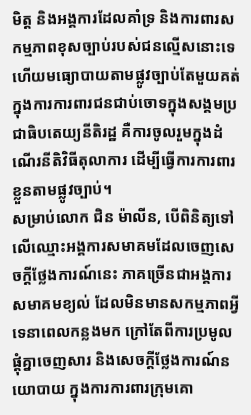មិត្ត និងអង្គការដែលគាំទ្រ និងការពារសកម្មភាពខុសច្បាប់របស់ជនល្មើសនោះទេ ហើយមធ្យោបាយតាមផ្លូវច្បាប់តែមួយគត់ក្នុងការការពារជនជាប់ចោទក្នុងសង្គមប្រជាធិបតេយ្យនីតិរដ្ឋ គឺការចូលរួមក្នុងដំណើរនីតិវិធីតុលាការ ដើម្បីធ្វើការការពារខ្លួនតាមផ្លូវច្បាប់។
សម្រាប់លោក ជិន ម៉ាលីន, បើពិនិត្យទៅលើឈ្មោះអង្គការសមាគមដែលចេញសេចក្តីថ្លែងការណ៍នេះ ភាគច្រើនជាអង្គការសមាគមខ្យល់ ដែលមិនមានសកម្មភាពអ្វីទេនាពេលកន្លងមក ក្រៅតែពីការប្រមូលផ្តុំគ្នាចេញសារ និងសេចក្តីថ្លែងការណ៍នយោបាយ ក្នុងការការពារក្រុមគោ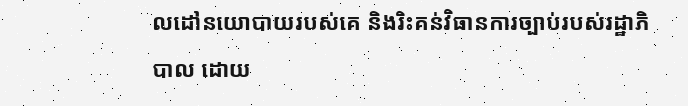លដៅនយោបាយរបស់គេ និងរិះគន់វិធានការច្បាប់របស់រដ្ឋាភិបាល ដោយ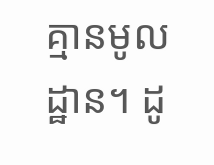គ្មានមូលដ្ឋាន។ ដូ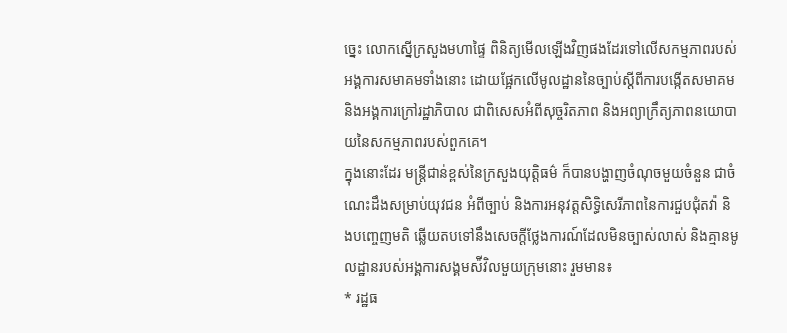ច្នេះ លោកស្នើក្រសួងមហាផ្ទៃ ពិនិត្យមើលឡើងវិញផងដែរទៅលើសកម្មភាពរបស់អង្គការសមាគមទាំងនោះ ដោយផ្អែកលើមូលដ្ឋាននៃច្បាប់ស្តីពីការបង្កើតសមាគមនិងអង្គការក្រៅរដ្ឋាភិបាល ជាពិសេសអំពីសុច្ចរិតភាព និងអព្យាក្រឹត្យភាពនយោបាយនៃសកម្មភាពរបស់ពួកគេ។
ក្នុងនោះដែរ មន្ត្រីជាន់ខ្ពស់នៃក្រសួងយុត្តិធម៌ ក៏បានបង្ហាញចំណុចមួយចំនួន ជាចំណេះដឹងសម្រាប់យុវជន អំពីច្បាប់ និងការអនុវត្តសិទ្ធិសេរីភាពនៃការជួបជុំតវ៉ា និងបញ្ចេញមតិ ឆ្លើយតបទៅនឹងសេចក្តីថ្លែងការណ៍ដែលមិនច្បាស់លាស់ និងគ្មានមូលដ្ឋានរបស់អង្គការសង្គមស៉ីវិលមួយក្រុមនោះ រួមមាន៖
* រដ្ឋធ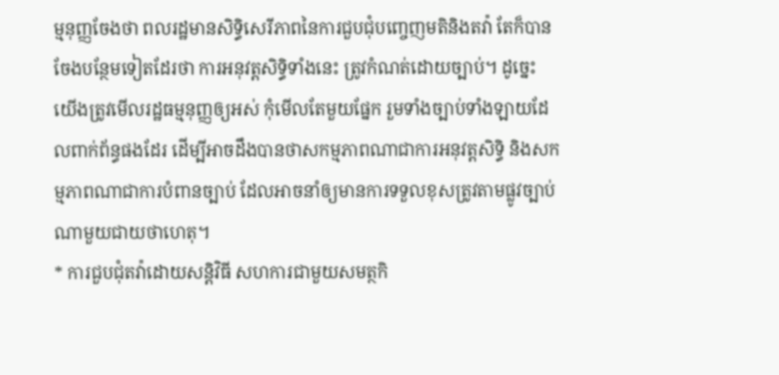ម្មនុញ្ញចែងថា ពលរដ្ឋមានសិទ្ធិសេរីភាពនៃការជួបជុំបញ្ចេញមតិនិងតវ៉ា តែក៏បានចែងបន្ថែមទៀតដែរថា ការអនុវត្តសិទ្ធិទាំងនេះ ត្រូវកំណត់ដោយច្បាប់។ ដូច្នេះ យើងត្រូវមើលរដ្ឋធម្មនុញ្ញឲ្យអស់ កុំមើលតែមួយផ្នែក រួមទាំងច្បាប់ទាំងឡាយដែលពាក់ព័ន្ធផងដែរ ដើម្បីអាចដឹងបានថាសកម្មភាពណាជាការអនុវត្តសិទ្ធិ និងសកម្មភាពណាជាការបំពានច្បាប់ ដែលអាចនាំឲ្យមានការទទួលខុសត្រូវតាមផ្លូវច្បាប់ណាមួយជាយថាហេតុ។
* ការជួបជុំតវ៉ាដោយសន្តិវិធី សហការជាមួយសមត្ថកិ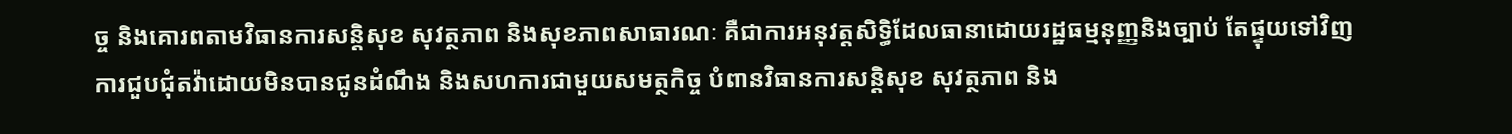ច្ច និងគោរពតាមវិធានការសន្តិសុខ សុវត្ថភាព និងសុខភាពសាធារណៈ គឺជាការអនុវត្តសិទ្ធិដែលធានាដោយរដ្ឋធម្មនុញ្ញនិងច្បាប់ តែផ្ទុយទៅវិញ ការជួបជុំតវ៉ាដោយមិនបានជូនដំណឹង និងសហការជាមួយសមត្ថកិច្ច បំពានវិធានការសន្តិសុខ សុវត្ថភាព និង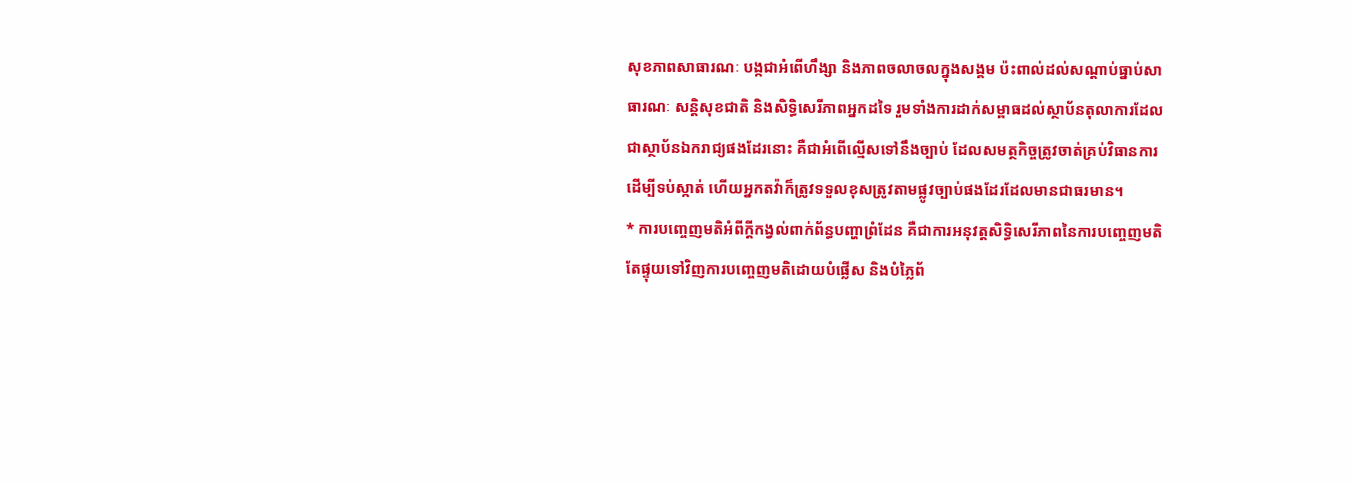សុខភាពសាធារណៈ បង្កជាអំពើហឹង្សា និងភាពចលាចលក្នុងសង្គម ប៉ះពាល់ដល់សណ្តាប់ធ្នាប់សាធារណៈ សន្តិសុខជាតិ និងសិទ្ធិសេរីភាពអ្នកដទៃ រួមទាំងការដាក់សម្ពាធដល់ស្ថាប័នតុលាការដែលជាស្ថាប័នឯករាជ្យផងដែរនោះ គឺជាអំពើល្មើសទៅនឹងច្បាប់ ដែលសមត្ថកិច្ចត្រូវចាត់គ្រប់វិធានការដើម្បីទប់ស្កាត់ ហើយអ្នកតវ៉ាក៏ត្រូវទទួលខុសត្រូវតាមផ្លូវច្បាប់ផងដែរដែលមានជាធរមាន។
* ការបញ្ចេញមតិអំពីក្តីកង្វល់ពាក់ព័ន្ធបញ្ហាព្រំដែន គឺជាការអនុវត្តសិទ្ធិសេរីភាពនៃការបញ្ចេញមតិ តែផ្ទុយទៅវិញការបញ្ចេញមតិដោយបំផ្លើស និងបំភ្លៃព័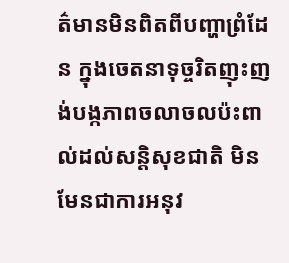ត៌មានមិនពិតពីបញ្ហាព្រំដែន ក្នុងចេតនាទុច្ចរិតញុះញង់បង្កភាពចលាចលប៉ះពាល់ដល់សន្តិសុខជាតិ មិនមែនជាការអនុវ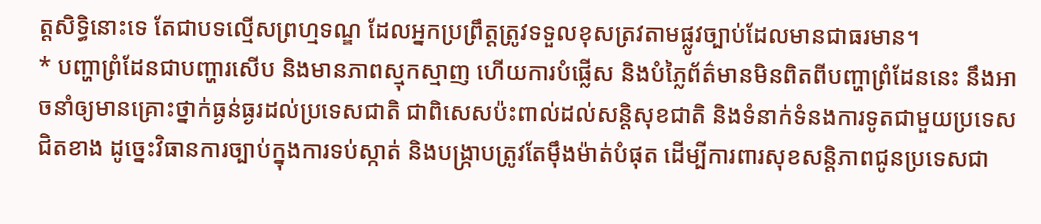ត្តសិទ្ធិនោះទេ តែជាបទល្មើសព្រហ្មទណ្ឌ ដែលអ្នកប្រព្រឹត្តត្រូវទទួលខុសត្រវតាមផ្លូវច្បាប់ដែលមានជាធរមាន។
* បញ្ហាព្រំដែនជាបញ្ហារសើប និងមានភាពស្មុកស្មាញ ហើយការបំផ្លើស និងបំភ្លៃព័ត៌មានមិនពិតពីបញ្ហាព្រំដែននេះ នឹងអាចនាំឲ្យមានគ្រោះថ្នាក់ធ្ងន់ធ្ងរដល់ប្រទេសជាតិ ជាពិសេសប៉ះពាល់ដល់សន្តិសុខជាតិ និងទំនាក់ទំនងការទូតជាមួយប្រទេសជិតខាង ដូច្នេះវិធានការច្បាប់ក្នុងការទប់ស្កាត់ និងបង្រ្កាបត្រូវតែម៉ឹងម៉ាត់បំផុត ដើម្បីការពារសុខសន្តិភាពជូនប្រទេសជា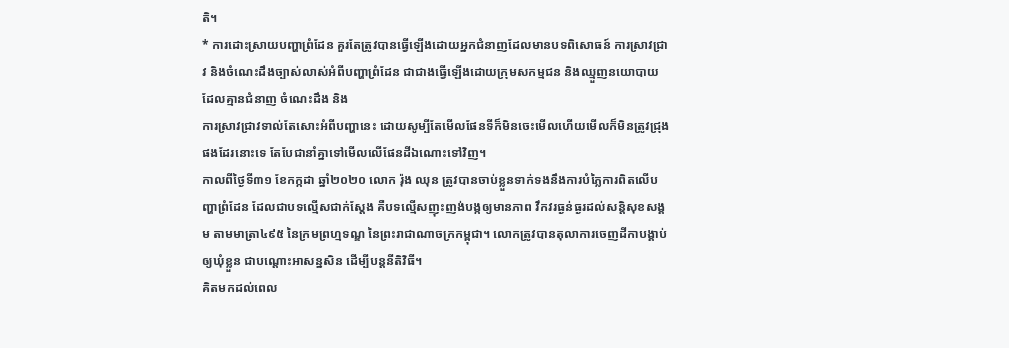តិ។
* ការដោះស្រាយបញ្ហាព្រំដែន គួរតែត្រូវបានធ្វើឡើងដោយអ្នកជំនាញដែលមានបទពិសោធន៍ ការស្រាវជ្រាវ និងចំណេះដឹងច្បាស់លាស់អំពីបញ្ហាព្រំដែន ជាជាងធ្វើឡើងដោយក្រុមសកម្មជន និងឈ្មួញនយោបាយដែលគ្មានជំនាញ ចំណេះដឹង និង
ការស្រាវជ្រាវទាល់តែសោះអំពីបញ្ហានេះ ដោយសូម្បីតែមើលផែនទីក៏មិនចេះមើលហើយមើលក៏មិនត្រូវជ្រុងផងដែរនោះទេ តែបែជានាំគ្នាទៅមើលលើផែនដីឯណោះទៅវិញ។
កាលពីថ្ងៃទី៣១ ខែកក្កដា ឆ្នាំ២០២០ លោក រ៉ុង ឈុន ត្រូវបានចាប់ខ្លួនទាក់ទងនឹងការបំភ្លៃការពិតលើបញ្ហាព្រំដែន ដែលជាបទល្មើសជាក់ស្តែង គឺបទល្មើសញុះញង់បង្កឲ្យមានភាព វឹកវរធ្ងន់ធ្ងរដល់សន្តិសុខសង្គម តាមមាត្រា៤៩៥ នៃក្រមព្រហ្មទណ្ឌ នៃព្រះរាជាណាចក្រកម្ពុជា។ លោកត្រូវបានតុលាការចេញដីកាបង្គាប់ឲ្យឃុំខ្លួន ជាបណ្ដោះអាសន្នសិន ដើម្បីបន្តនីតិវិធី។
គិតមកដល់ពេល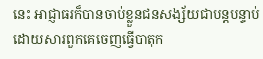នេះ អាជ្ញាធរក៏បានចាប់ខ្លួនជនសង្ស័យជាបន្តបន្ទាប់ ដោយសារពួកគេចេញធ្វើបាតុក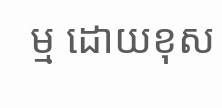ម្ម ដោយខុស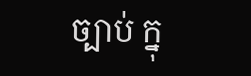ច្បាប់ ក្នុ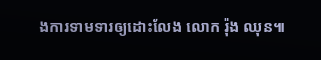ងការទាមទារឲ្យដោះលែង លោក រ៉ុង ឈុន៕